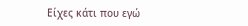Είχες κάτι που εγώ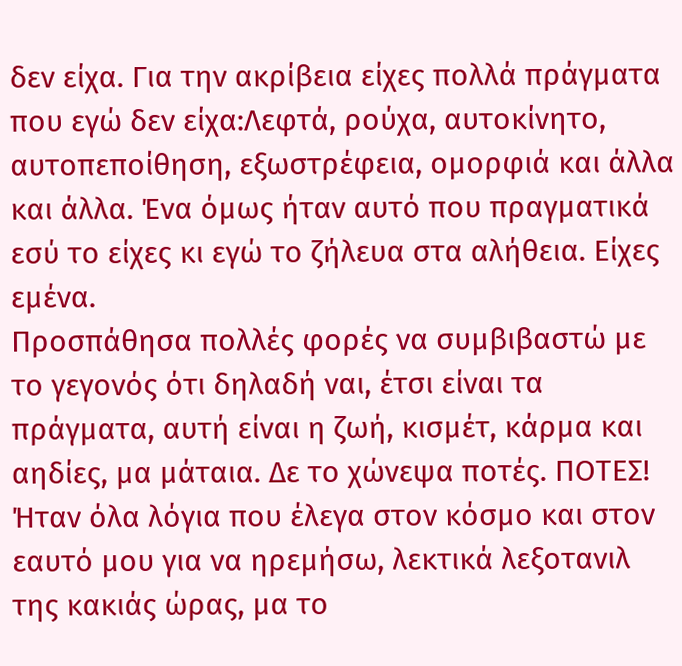δεν είχα. Για την ακρίβεια είχες πολλά πράγματα που εγώ δεν είχα:Λεφτά, ρούχα, αυτοκίνητο, αυτοπεποίθηση, εξωστρέφεια, ομορφιά και άλλα και άλλα. Ένα όμως ήταν αυτό που πραγματικά εσύ το είχες κι εγώ το ζήλευα στα αλήθεια. Είχες εμένα.
Προσπάθησα πολλές φορές να συμβιβαστώ με το γεγονός ότι δηλαδή ναι, έτσι είναι τα πράγματα, αυτή είναι η ζωή, κισμέτ, κάρμα και αηδίες, μα μάταια. Δε το χώνεψα ποτές. ΠΟΤΕΣ! Ήταν όλα λόγια που έλεγα στον κόσμο και στον εαυτό μου για να ηρεμήσω, λεκτικά λεξοτανιλ της κακιάς ώρας, μα το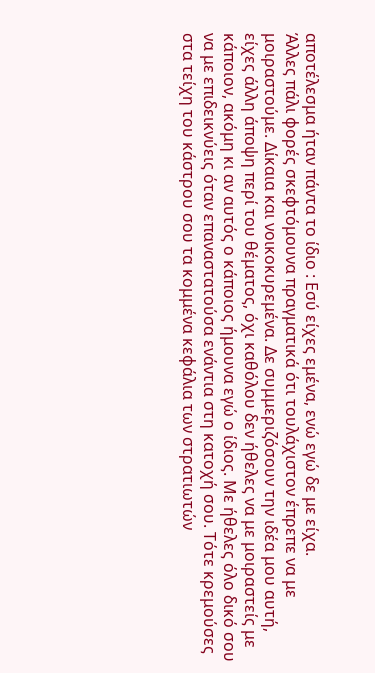αποτέλεσμα ήταν πάντα το ίδιο : Εσύ είχες εμένα, ενώ εγώ δε με είχα.
Άλλες πάλι φορές σκεφτόμουνα πραγματικά ότι τουλάχιστον έπρεπε να με μοιραστούμε. Δίκαια και νοικοκυρεμένα. Δε συμμεριζόσουν την ιδέα μου αυτή, είχες άλλη άποψη περί του θέματος, όχι καθόλου δεν ήθελες να με μοιραστείς με κάποιον, ακόμη κι αν αυτός ο κάποιος ήμουνα εγώ ο ίδιος. Με ήθελες όλο δικό σου να με επιδεικνύεις όταν επαναστατούσα ενάντια στη κατοχή σου. Τότε κρεμούσες στα τείχη του κάστρου σου τα κομμένα κεφάλια των στρατιωτών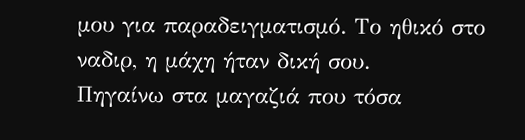μου για παραδειγματισμό. Το ηθικό στο ναδιρ, η μάχη ήταν δική σου.
Πηγαίνω στα μαγαζιά που τόσα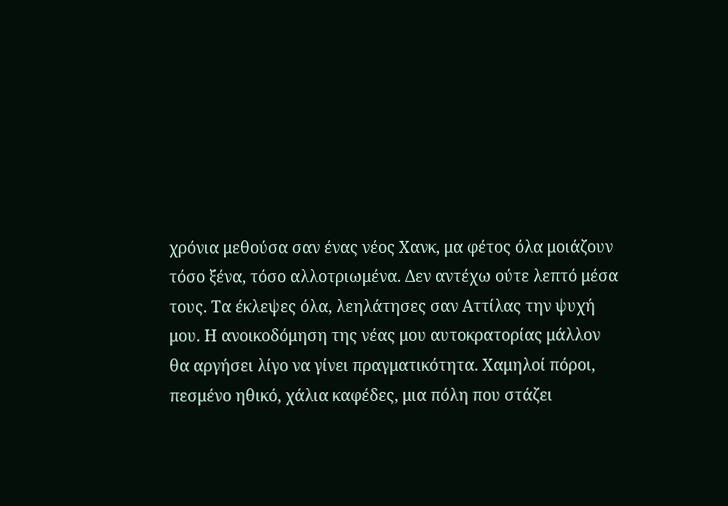χρόνια μεθούσα σαν ένας νέος Χανκ, μα φέτος όλα μοιάζουν τόσο ξένα, τόσο αλλοτριωμένα. Δεν αντέχω ούτε λεπτό μέσα τους. Τα έκλεψες όλα, λεηλάτησες σαν Αττίλας την ψυχή μου. Η ανοικοδόμηση της νέας μου αυτοκρατορίας μάλλον θα αργήσει λίγο να γίνει πραγματικότητα. Χαμηλοί πόροι, πεσμένο ηθικό, χάλια καφέδες, μια πόλη που στάζει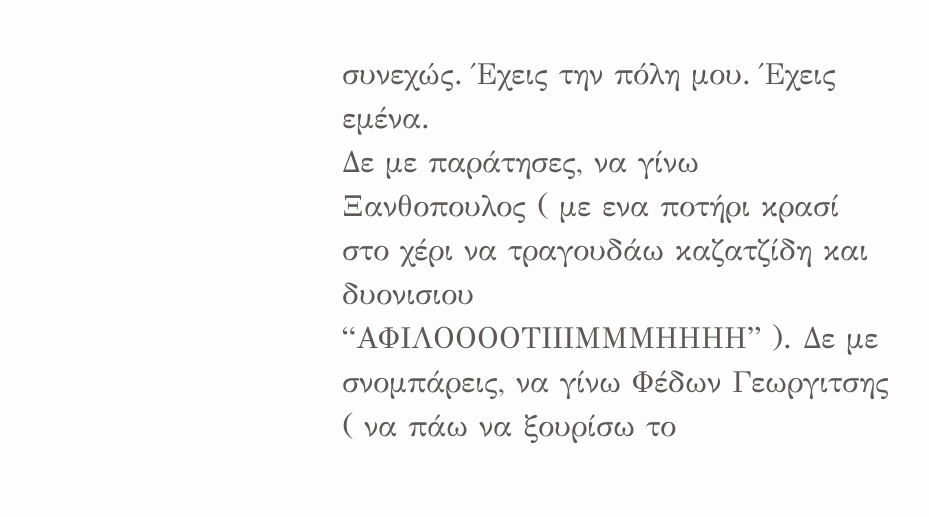συνεχώς. Έχεις την πόλη μου. Έχεις εμένα.
Δε με παράτησες, να γίνω Ξανθοπουλος ( με ενα ποτήρι κρασί στο χέρι να τραγουδάω καζατζίδη και δυονισιου “ΑΦΙΛΟΟΟΟΤΙΙΙΜΜΜΗΗΗΗ” ). Δε με σνομπάρεις, να γίνω Φέδων Γεωργιτσης ( να πάω να ξουρίσω το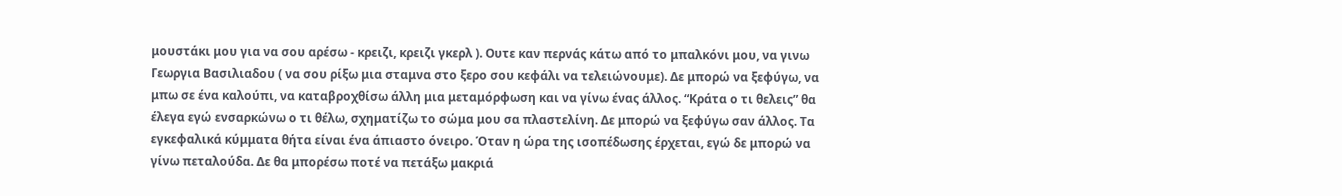μουστάκι μου για να σου αρέσω - κρειζι, κρειζι γκερλ ). Ουτε καν περνάς κάτω από το μπαλκόνι μου, να γινω Γεωργια Βασιλιαδου ( να σου ρίξω μια σταμνα στο ξερο σου κεφάλι να τελειώνουμε). Δε μπορώ να ξεφύγω, να μπω σε ένα καλούπι, να καταβροχθίσω άλλη μια μεταμόρφωση και να γίνω ένας άλλος. “Κράτα ο τι θελεις” θα έλεγα εγώ ενσαρκώνω ο τι θέλω, σχηματίζω το σώμα μου σα πλαστελίνη. Δε μπορώ να ξεφύγω σαν άλλος. Τα εγκεφαλικά κύμματα θήτα είναι ένα άπιαστο όνειρο. Όταν η ώρα της ισοπέδωσης έρχεται, εγώ δε μπορώ να γίνω πεταλούδα. Δε θα μπορέσω ποτέ να πετάξω μακριά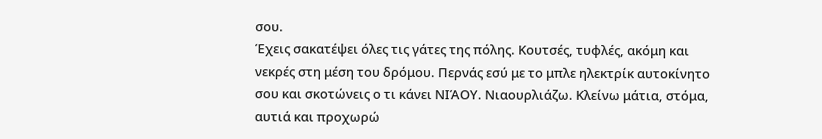σου.
Έχεις σακατέψει όλες τις γάτες της πόλης. Κουτσές, τυφλές, ακόμη και νεκρές στη μέση του δρόμου. Περνάς εσύ με το μπλε ηλεκτρίκ αυτοκίνητο σου και σκοτώνεις ο τι κάνει ΝΙΆΟΥ. Νιαουρλιάζω. Κλείνω μάτια, στόμα, αυτιά και προχωρώ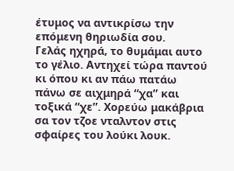έτυμος να αντικρίσω την επόμενη θηριωδία σου.
Γελάς ηχηρά, το θυμάμαι αυτο το γέλιο. Αντηχεί τώρα παντού κι όπου κι αν πάω πατάω πάνω σε αιχμηρά “χα” και τοξικά “χε”. Χορεύω μακάβρια σα τον τζοε νταλντον στις σφαίρες του λούκι λουκ.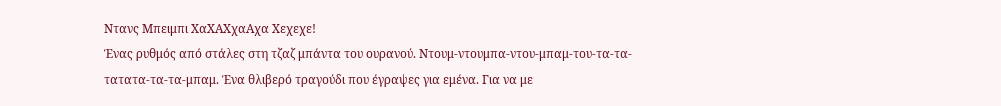Ντανς Μπειμπι ΧαΧΑΧχαΑχα Χεχεχε!
Ένας ρυθμός από στάλες στη τζαζ μπάντα του ουρανού. Ντουμ-ντουμπα-ντου-μπαμ-του-τα-τα-τατατα-τα-τα-μπαμ. Ένα θλιβερό τραγούδι που έγραψες για εμένα. Για να με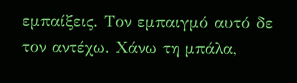εμπαίξεις. Τον εμπαιγμό αυτό δε τον αντέχω. Χάνω τη μπάλα,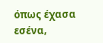όπως έχασα εσένα,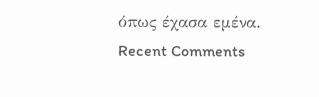όπως έχασα εμένα.
Recent Comments